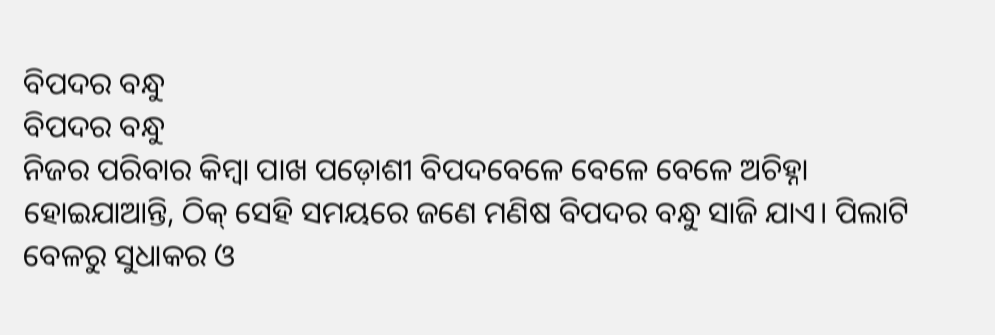ବିପଦର ବନ୍ଧୁ
ବିପଦର ବନ୍ଧୁ
ନିଜର ପରିବାର କିମ୍ବା ପାଖ ପଡ଼ୋଶୀ ବିପଦବେଳେ ବେଳେ ବେଳେ ଅଚିହ୍ନା ହୋଇଯାଆନ୍ତି, ଠିକ୍ ସେହି ସମୟରେ ଜଣେ ମଣିଷ ବିପଦର ବନ୍ଧୁ ସାଜି ଯାଏ। ପିଲାଟି ବେଳରୁ ସୁଧାକର ଓ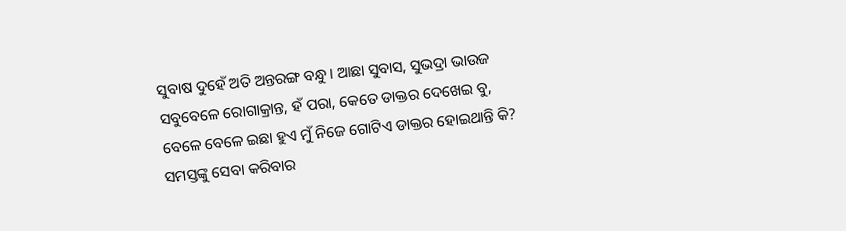ସୁବାଷ ଦୁହେଁ ଅତି ଅନ୍ତରଙ୍ଗ ବନ୍ଧୁ। ଆଛା ସୁବାସ, ସୁଭଦ୍ରା ଭାଉଜ ସବୁବେଳେ ରୋଗାକ୍ରାନ୍ତ, ହଁ ପରା, କେତେ ଡାକ୍ତର ଦେଖେଇ ବୁ, ବେଳେ ବେଳେ ଇଛା ହୁଏ ମୁଁ ନିଜେ ଗୋଟିଏ ଡାକ୍ତର ହୋଇଥାନ୍ତି କି? ସମସ୍ତଙ୍କୁ ସେବା କରିବାର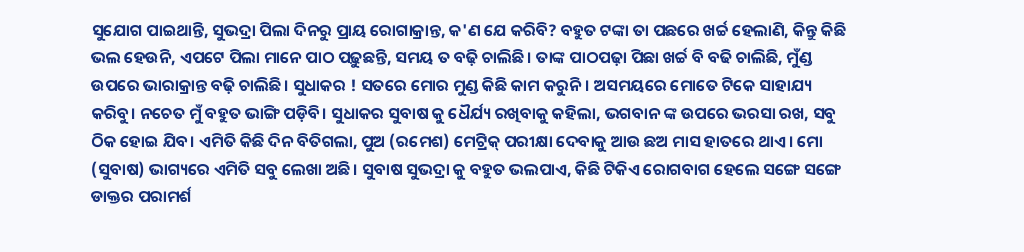ସୁଯୋଗ ପାଇଥାନ୍ତି, ସୁଭଦ୍ରା ପିଲା ଦିନରୁ ପ୍ରାୟ ରୋଗାକ୍ରାନ୍ତ, କ'ଣ ଯେ କରିବି? ବହୁତ ଟଙ୍କା ତା ପଛରେ ଖର୍ଚ୍ଚ ହେଲାଣି, କିନ୍ତୁ କିଛି ଭଲ ହେଉନି, ଏପଟେ ପିଲା ମାନେ ପାଠ ପଢ଼ୁଛନ୍ତି, ସମୟ ତ ବଢ଼ି ଚାଲିଛି। ତାଙ୍କ ପାଠପଢ଼ା ପିଛା ଖର୍ଚ୍ଚ ବି ବଢି ଚାଲିଛି, ମୁଁଣ୍ଡ ଉପରେ ଭାରାକ୍ରାନ୍ତ ବଢ଼ି ଚାଲିଛି। ସୁଧାକର ! ସତରେ ମୋର ମୁଣ୍ଡ କିଛି କାମ କରୁନି। ଅସମୟରେ ମୋତେ ଟିକେ ସାହାଯ୍ୟ କରିବୁ। ନଚେତ ମୁଁ ବହୁତ ଭାଙ୍ଗି ପଡ଼ିବି। ସୁଧାକର ସୁବାଷ କୁ ଧୈର୍ଯ୍ୟ ରଖିବାକୁ କହିଲା, ଭଗବାନ ଙ୍କ ଉପରେ ଭରସା ରଖ, ସବୁ ଠିକ ହୋଇ ଯିବ। ଏମିତି କିଛି ଦିନ ବିତିଗଲା, ପୁଅ (ରମେଶ) ମେଟ୍ରିକ୍ ପରୀକ୍ଷା ଦେବାକୁ ଆଉ ଛଅ ମାସ ହାତରେ ଥାଏ। ମୋ (ସୁବାଷ) ଭାଗ୍ୟରେ ଏମିତି ସବୁ ଲେଖା ଅଛି। ସୁବାଷ ସୁଭଦ୍ରା କୁ ବହୁତ ଭଲପାଏ, କିଛି ଟିକିଏ ରୋଗବାଗ ହେଲେ ସଙ୍ଗେ ସଙ୍ଗେ ଡାକ୍ତର ପରାମର୍ଶ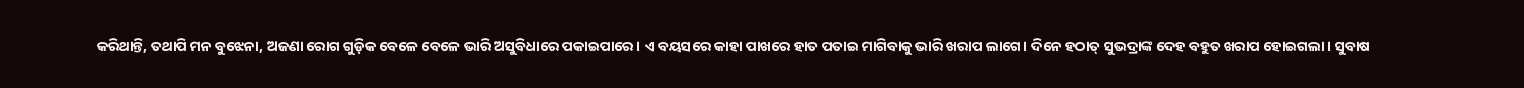କରିଥାନ୍ତି, ତଥାପି ମନ ବୁଝେନା, ଅଜଣା ରୋଗ ଗୁଡ଼ିକ ବେଳେ ବେଳେ ଭାରି ଅସୁବିଧାରେ ପକାଇପାରେ। ଏ ବୟସରେ କାହା ପାଖରେ ହାତ ପତାଇ ମାଗିବାକୁ ଭାରି ଖରାପ ଲାଗେ। ଦିନେ ହଠାତ୍ ସୁଭଦ୍ରାଙ୍କ ଦେହ ବହୁତ ଖରାପ ହୋଇଗଲା। ସୁବାଷ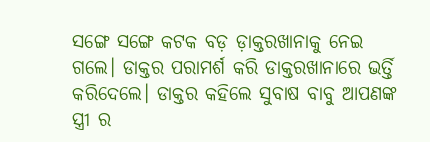ସଙ୍ଗେ ସଙ୍ଗେ କଟକ ବଡ଼ ଡ଼ାକ୍ତରଖାନାକୁ ନେଇ ଗଲେ। ଡାକ୍ତର ପରାମର୍ଶ କରି ଡାକ୍ତରଖାନାରେ ଭର୍ତ୍ତି କରିଦେଲେ। ଡାକ୍ତର କହିଲେ ସୁବାଷ ବାବୁ ଆପଣଙ୍କ ସ୍ତ୍ରୀ ର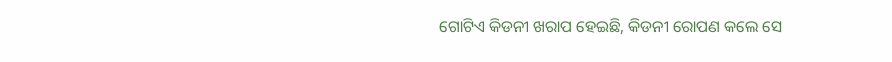ଗୋଟିଏ କିଡନୀ ଖରାପ ହେଇଛି, କିଡନୀ ରୋପଣ କଲେ ସେ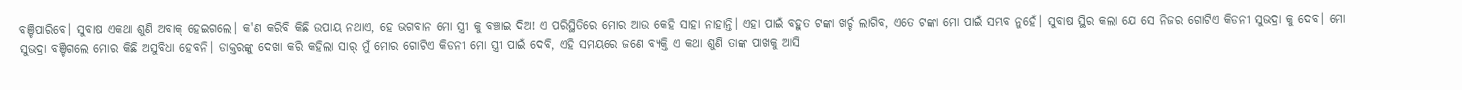ବଞ୍ଚିପାରିବେ। ସୁବାଷ ଏକଥା ଶୁଣି ଅବାକ୍ ହେଇଗଲେ। କ'ଣ କରିବି କିଛି ଉପାୟ ନଥାଏ, ହେ ଭଗବାନ ମୋ ସ୍ତ୍ରୀ କୁ ବଞ୍ଚାଇ ଦିଅ! ଏ ପରିସ୍ଥିତିରେ ମୋର ଆଉ କେହି ସାହା ନାହାନ୍ତି। ଏହା ପାଇଁ ବହୁତ ଟଙ୍କା ଖର୍ଚ୍ଚ ଲାଗିବ, ଏତେ ଟଙ୍କା ମୋ ପାଇଁ ସମ୍ଭବ ନୁହେଁ। ସୁବାଷ ସ୍ଥିର କଲା ଯେ ସେ ନିଜର ଗୋଟିଏ କିଡନୀ ସୁଭଦ୍ରା କୁ ଦେବ। ମୋ ସୁଭଦ୍ରା ବଞ୍ଚିଗଲେ ମୋର କିଛି ଅସୁବିଧା ହେବନି। ଡାକ୍ତରଙ୍କୁ ଦେଖା କରି କହିଲା ସାର୍ ମୁଁ ମୋର ଗୋଟିଏ କିଡନୀ ମୋ ସ୍ତ୍ରୀ ପାଇଁ ଦେବି, ଏହି ସମୟରେ ଜଣେ ବ୍ୟକ୍ତି ଏ କଥା ଶୁଣି ତାଙ୍କ ପାଖକୁ ଆସି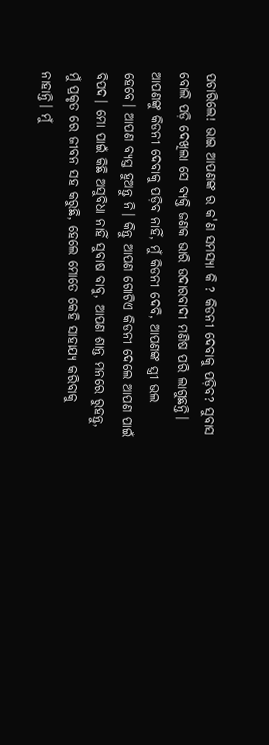ପଚାରିଲେ! ଭାଇ ଆପଣଙ୍କ ର କ'ଣ ସମସ୍ୟା କି ? କିଡନୀ ଦେବାକୁ ପଡ଼ିବ? ସୁବାସ ବୋଲି ପଡ଼ି ଦେଖିଲା ସେ ବ୍ୟକ୍ତି ଜଣକ ଭାରି ଉଦାରବାଦୀ ମଣିଷ ପରି ଲାଗୁଛନ୍ତି। ଆପଣଙ୍କୁ କିଡନୀ ଦେବାକୁ ପଡ଼ିବ ନାହିଁ, ମୁଁ କିଡନୀ ଦେବି, ଆପଣଙ୍କ ସ୍ତ୍ରୀ ଭଲ ହେବେ। ଆପଣ ବ୍ୟସ୍ତ ହୁଅନ୍ତୁ ନି। କିନ୍ତୁ ଆପଣ ଗୋଟିଏ କିଡନୀ ଦେଲେ ଆପଣ ପାଇଁ ବିପଦ। ମୋ ପାଇଁ କିଛି ଅସୁବିଧା ନାହିଁ ସୁବାଷ ବାବୁ, ଆପଣ ଶାନ୍ତ ମନରେ ରୁହନ୍ତୁ, ମୁଁ ପ୍ରକୃତ ରେ ଜୀବନ ସହ କରୁଛି, ହେଲେ ମୋତେ କେହି ସାହାଯ୍ୟ କରିବାକୁ ନାହାନ୍ତି। ମୁଁ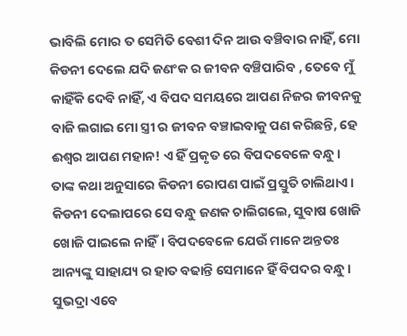ଭାବିଲି ମୋର ତ ସେମିତି ବେଶୀ ଦିନ ଆଉ ବଞ୍ଚିବାର ନାହିଁ, ମୋ କିଡନୀ ଦେଲେ ଯଦି ଜଣଂକ ର ଜୀବନ ବଞ୍ଚିପାରିବ , ତେବେ ମୁଁ କାହିଁକି ଦେବି ନାହିଁ, ଏ ବିପଦ ସମୟରେ ଆପଣ ନିଜର ଜୀବନକୁ ବାଜି ଲଗାଇ ମୋ ସ୍ତ୍ରୀ ର ଜୀବନ ବଞ୍ଚାଇବାକୁ ପଣ କରିଛନ୍ତି, ହେ ଈଶ୍ୱର ଆପଣ ମହାନ! ଏ ହିଁ ପ୍ରକୃତ ରେ ବିପଦବେଳେ ବନ୍ଧୁ। ତାଙ୍କ କଥା ଅନୁସାରେ କିଡନୀ ରୋପଣ ପାଇଁ ପ୍ରସ୍ତୁତି ଚାଲିଥାଏ। କିଡନୀ ଦେଲାପରେ ସେ ବନ୍ଧୁ ଜଣକ ଚାଲିଗଲେ, ସୁବାଷ ଖୋଜି ଖୋଜି ପାଇଲେ ନାହିଁ। ବିପଦବେଳେ ଯେଉଁ ମାନେ ଅନ୍ତତଃ ଆନ୍ୟଙ୍କୁ ସାହାଯ୍ୟ ର ହାତ ବଢାନ୍ତି ସେମାନେ ହିଁ ବିପଦର ବନ୍ଧୁ। ସୁଭଦ୍ରା ଏବେ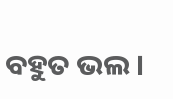ବହୁତ ଭଲ।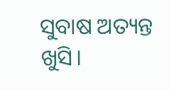ସୁବାଷ ଅତ୍ୟନ୍ତ ଖୁସି।